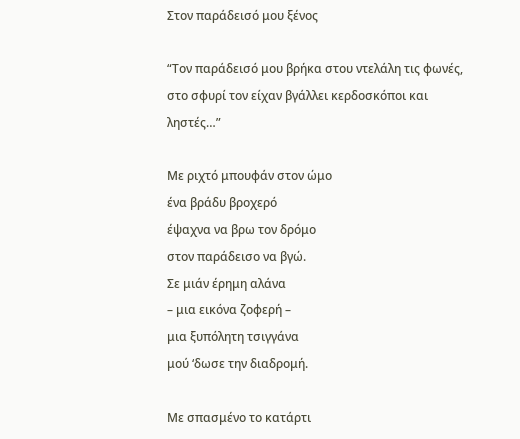Στον παράδεισό μου ξένος

“Τον παράδεισό μου βρήκα στου ντελάλη τις φωνές,
στο σφυρί τον είχαν βγάλλει κερδοσκόποι και ληστές…”

Με ριχτό μπουφάν στον ώμο
ένα βράδυ βροχερό
έψαχνα να βρω τον δρόμο
στον παράδεισο να βγώ.
Σε μιάν έρημη αλάνα
– μια εικόνα ζοφερή –
μια ξυπόλητη τσιγγάνα
μού ‘δωσε την διαδρομή.

Με σπασμένο το κατάρτι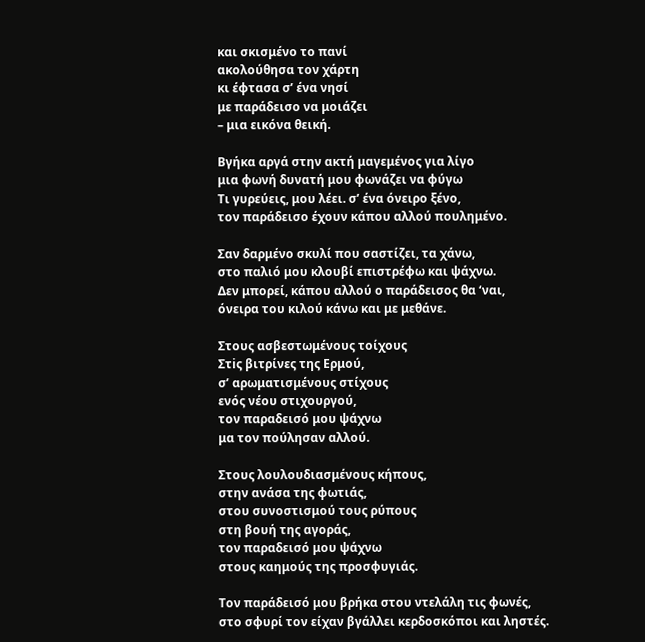και σκισμένο το πανί
ακολούθησα τον χάρτη
κι έφτασα σ’ ένα νησί
με παράδεισο να μοιάζει
– μια εικόνα θεική.

Βγήκα αργά στην ακτή μαγεμένος για λίγο
μια φωνή δυνατή μου φωνάζει να φύγω
Τι γυρεύεις, μου λέει. σ’ ένα όνειρο ξένο,
τον παράδεισο έχουν κάπου αλλού πουλημένο.

Σαν δαρμένο σκυλί που σαστίζει, τα χάνω,
στο παλιό μου κλουβί επιστρέφω και ψάχνω.
Δεν μπορεί, κάπου αλλού ο παράδεισος θα ‘ναι,
όνειρα του κιλού κάνω και με μεθάνε.

Στους ασβεστωμένους τοίχους
Στiς βιτρίνες της Ερμού,
σ’ αρωματισμένους στίχους
ενός νέου στιχουργού,
τον παραδεισό μου ψάχνω
μα τον πούλησαν αλλού.

Στους λουλουδιασμένους κήπους,
στην ανάσα της φωτιάς,
στου συνοστισμού τους ρύπους
στη βουή της αγοράς,
τον παραδεισό μου ψάχνω
στους καημούς της προσφυγιάς.

Τον παράδεισό μου βρήκα στου ντελάλη τις φωνές,
στο σφυρί τον είχαν βγάλλει κερδοσκόποι και ληστές.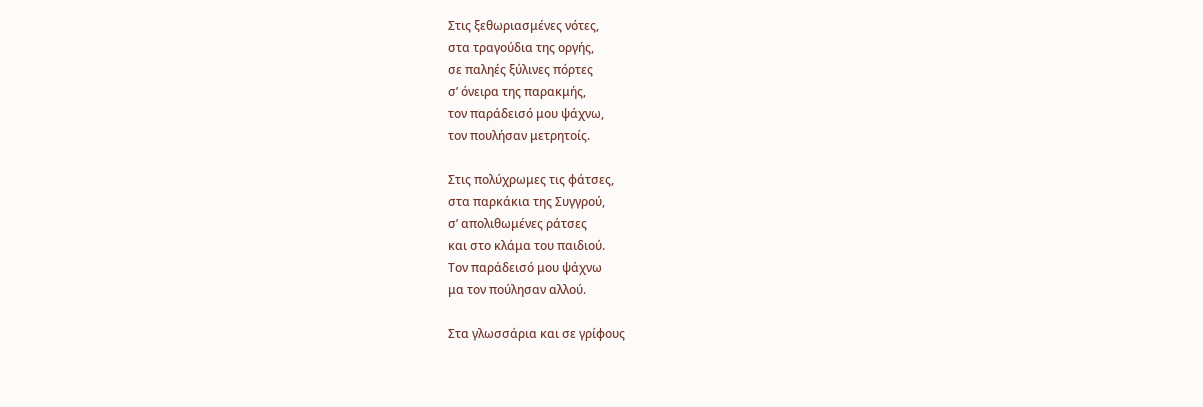Στις ξεθωριασμένες νότες,
στα τραγούδια της οργής,
σε παληές ξύλινες πόρτες
σ’ όνειρα της παρακμής,
τον παράδεισό μου ψάχνω,
τον πουλήσαν μετρητοίς.

Στις πολύχρωμες τις φάτσες,
στα παρκάκια της Συγγρού,
σ’ απολιθωμένες ράτσες
και στο κλάμα του παιδιού.
Τον παράδεισό μου ψάχνω
μα τον πούλησαν αλλού.

Στα γλωσσάρια και σε γρίφους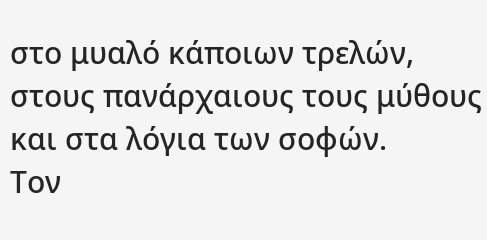στο μυαλό κάποιων τρελών,
στους πανάρχαιους τους μύθους
και στα λόγια των σοφών.
Τον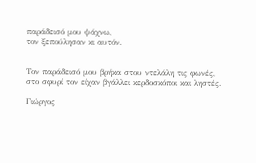παράδεισό μου ψάχνω,
τον ξεπούλησαν κι αυτόν.


Τον παράδεισό μου βρήκα στου ντελάλη τις φωνές,
στο σφυρί τον είχαν βγάλλει κερδοσκόποι και ληστές.

Γιώργος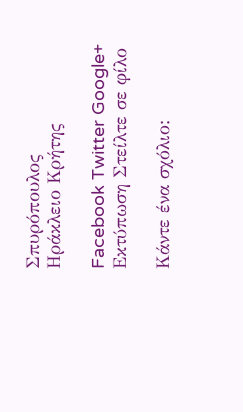Σπυρόπουλος
Ηράκλειο Κρήτης

Facebook Twitter Google+ Εκτύπωση Στείλτε σε φίλο

Κάντε ένα σχόλιο: